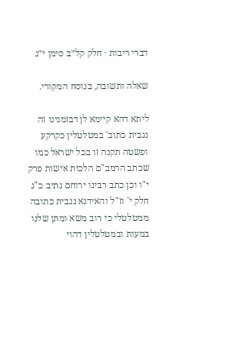דברי ריבות · חלק קל״ב סימן י״ג

שאלה ותשובה, בנוסח המקורי.

ליתא דהא קיימא לן דבזמנינו זה נגבית כתוב' במטלטלין כקרקע ופשטה תקנה זו בכל ישראל כמו שכתב הרמב"ם הלכות אישות פרק י"ו וכן כתב רבינו ירוחם נתיב כ"ג חלק י' וז"ל והאידנא נגבית כתובה ממטלטלי כי רוב משא ומתן שלנו במעות ובמטלטלין דהוי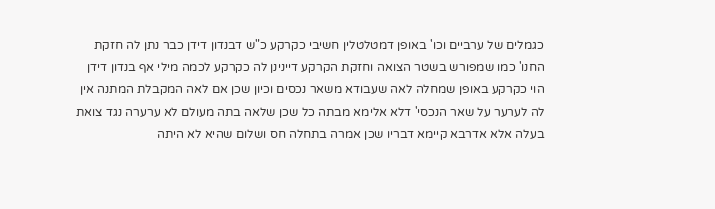כגמלים של ערביים וכו' באופן דמטלטלין חשיבי כקרקע כ"ש דבנדון דידן כבר נתן לה חזקת החנו' כמו שמפורש בשטר הצואה וחזקת הקרקע דיינינן לה כקרקע לכמה מילי אף בנדון דידן הוי כקרקע באופן שמחלה לאה שעבודא משאר נכסים וכיון שכן אם לאה המקבלת המתנה אין לה לערער על שאר הנכסי' דלא אלימא מבתה כל שכן שלאה בתה מעולם לא ערערה נגד צואת בעלה אלא אדרבא קיימא דבריו שכן אמרה בתחלה חס ושלום שהיא לא היתה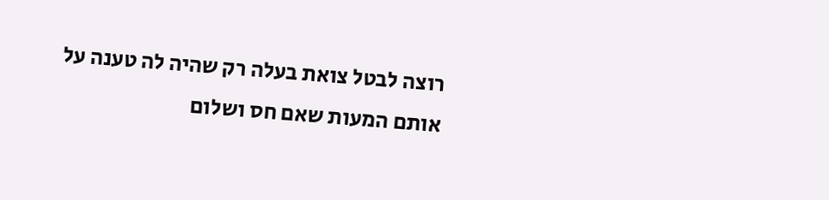רוצה לבטל צואת בעלה רק שהיה לה טענה על אותם המעות שאם חס ושלום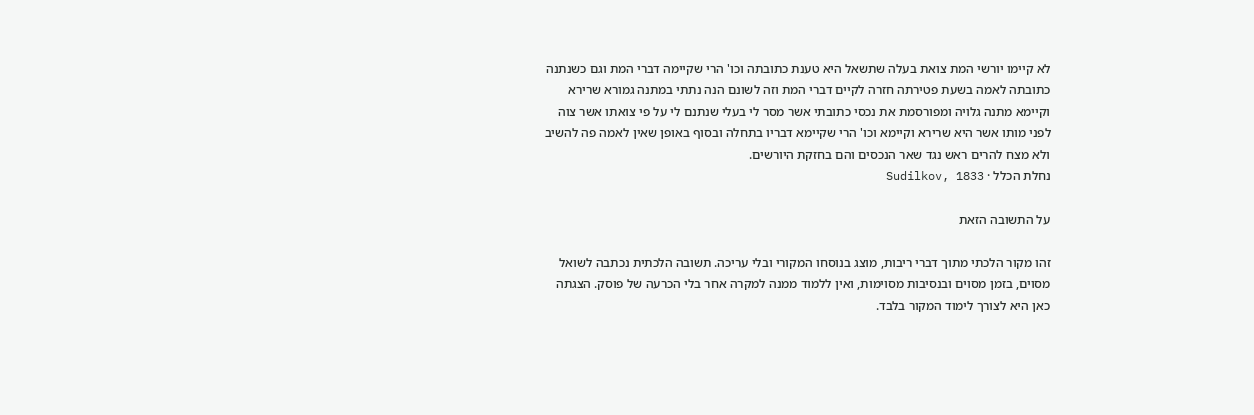לא קיימו יורשי המת צואת בעלה שתשאל היא טענת כתובתה וכו' הרי שקיימה דברי המת וגם כשנתנה כתובתה לאמה בשעת פטירתה חזרה לקיים דברי המת וזה לשונם הנה נתתי במתנה גמורא שרירא וקיימא מתנה גלויה ומפורסמת את נכסי כתובתי אשר מסר לי בעלי שנתנם לי על פי צואתו אשר צוה לפני מותו אשר היא שרירא וקיימא וכו' הרי שקיימא דבריו בתחלה ובסוף באופן שאין לאמה פה להשיב ולא מצח להרים ראש נגד שאר הנכסים והם בחזקת היורשים.
נחלת הכלל · Sudilkov, 1833

על התשובה הזאת

זהו מקור הלכתי מתוך דברי ריבות, מוצג בנוסחו המקורי ובלי עריכה. תשובה הלכתית נכתבה לשואל מסוים, בזמן מסוים ובנסיבות מסוימות, ואין ללמוד ממנה למקרה אחר בלי הכרעה של פוסק. הצגתה כאן היא לצורך לימוד המקור בלבד.